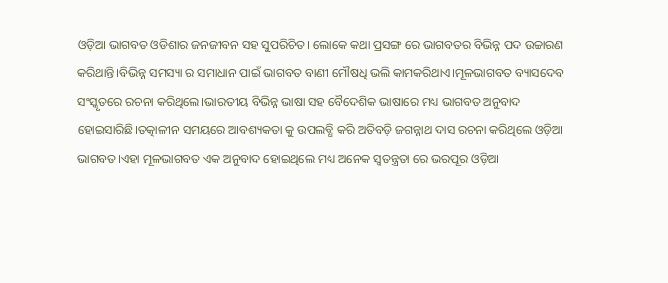ଓଡ଼ିଆ ଭାଗବତ ଓଡିଶାର ଜନଜୀବନ ସହ ସୁପରିଚିତ। ଲୋକେ କଥା ପ୍ରସଙ୍ଗ ରେ ଭାଗବତର ବିଭିନ୍ନ ପଦ ଉଚ୍ଚାରଣ କରିଥାନ୍ତି।ବିଭିନ୍ନ ସମସ୍ୟା ର ସମାଧାନ ପାଇଁ ଭାଗବତ ବାଣୀ ମୌଷଧି ଭଲି କାମକରିଥାଏ।ମୂଳଭାଗବତ ବ୍ୟାସଦେବ ସଂସ୍କୃତରେ ରଚନା କରିଥିଲେ।ଭାରତୀୟ ବିଭିନ୍ନ ଭାଷା ସହ ବୈଦେଶିକ ଭାଷାରେ ମଧ୍ୟ ଭାଗବତ ଅନୁବାଦ ହୋଇସାରିଛି।ତତ୍କାଳୀନ ସମୟରେ ଆବଶ୍ୟକତା କୁ ଉପଲବ୍ଧି କରି ଅତିବଡ଼ି ଜଗନ୍ନାଥ ଦାସ ରଚନା କରିଥିଲେ ଓଡ଼ିଆ ଭାଗବତ।ଏହା ମୂଳଭାଗବତ ଏକ ଅନୁବାଦ ହୋଇଥିଲେ ମଧ୍ୟ ଅନେକ ସ୍ୱତନ୍ତ୍ରତା ରେ ଭରପୂର ଓଡ଼ିଆ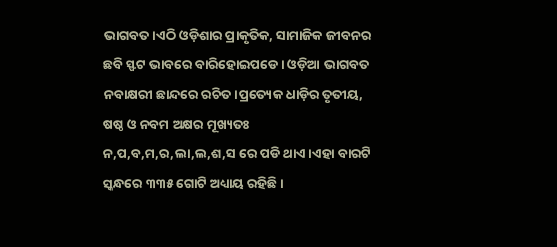ଭାଗବତ।ଏଠି ଓଡ଼ିଶାର ପ୍ରାକୃତିକ, ସାମାଜିକ ଜୀବନର ଛବି ସ୍ଫଟ ଭାବରେ ବାରିହୋଇପଡେ। ଓଡ଼ିଆ ଭାଗବତ ନବାକ୍ଷରୀ ଛାନ୍ଦରେ ରଚିତ।ପ୍ରତ୍ୟେକ ଧାଡ଼ିର ତୃତୀୟ, ଷଷ୍ଠ ଓ ନବମ ଅକ୍ଷର ମୂଖ୍ୟତଃ ନ,ପ,ବ,ମ,ର,ଲା,ଲ,ଶ,ସ ରେ ପଡି ଥାଏ।ଏହା ବାରଟି ସ୍କନ୍ଧରେ ୩୩୫ ଗୋଟି ଅଧ୍ୟାୟ ରହିଛି।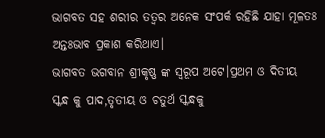ଭାଗବତ ସହ ଶରୀର ତତ୍ୱର ଅନେକ ସଂପର୍କ ରହିଛି ଯାହା ମୂଳତଃ ଅନ୍ତଃଭାବ ପ୍ରକାଶ କରିଥାଏ।
ଭାଗବତ ଭଗବାନ ଶ୍ରୀକୃଷ୍ଣ ଙ୍କ ସ୍ବରୂପ ଅଟେ।ପ୍ରଥମ ଓ ଦିତୀୟ ସ୍କନ୍ଧ କୁ ପାଦ,ତୃତୀୟ ଓ ଚତୁର୍ଥ ସ୍କନ୍ଧକୁ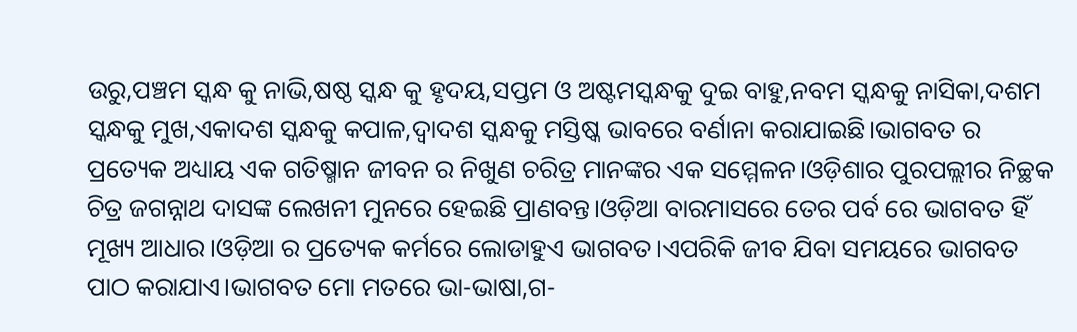ଉରୁ,ପଞ୍ଚମ ସ୍କନ୍ଧ କୁ ନାଭି,ଷଷ୍ଠ ସ୍କନ୍ଧ କୁ ହୃଦୟ,ସପ୍ତମ ଓ ଅଷ୍ଟମସ୍କନ୍ଧକୁ ଦୁଇ ବାହୁ,ନବମ ସ୍କନ୍ଧକୁ ନାସିକା,ଦଶମ ସ୍କନ୍ଧକୁ ମୁଖ,ଏକାଦଶ ସ୍କନ୍ଧକୁ କପାଳ,ଦ୍ଵାଦଶ ସ୍କନ୍ଧକୁ ମସ୍ତିଷ୍କ ଭାବରେ ବର୍ଣାନା କରାଯାଇଛି।ଭାଗବତ ର ପ୍ରତ୍ୟେକ ଅଧ୍ୟାୟ ଏକ ଗତିଷ୍ମାନ ଜୀବନ ର ନିଖୁଣ ଚରିତ୍ର ମାନଙ୍କର ଏକ ସମ୍ମେଳନ।ଓଡ଼ିଶାର ପୁରପଲ୍ଲୀର ନିଚ୍ଛକ ଚିତ୍ର ଜଗନ୍ନାଥ ଦାସଙ୍କ ଲେଖନୀ ମୁନରେ ହେଇଛି ପ୍ରାଣବନ୍ତ।ଓଡ଼ିଆ ବାରମାସରେ ତେର ପର୍ବ ରେ ଭାଗବତ ହିଁ ମୂଖ୍ୟ ଆଧାର।ଓଡ଼ିଆ ର ପ୍ରତ୍ୟେକ କର୍ମରେ ଲୋଡାହୁଏ ଭାଗବତ।ଏପରିକି ଜୀବ ଯିବା ସମୟରେ ଭାଗବତ ପାଠ କରାଯାଏ।ଭାଗବତ ମୋ ମତରେ ଭା-ଭାଷା,ଗ-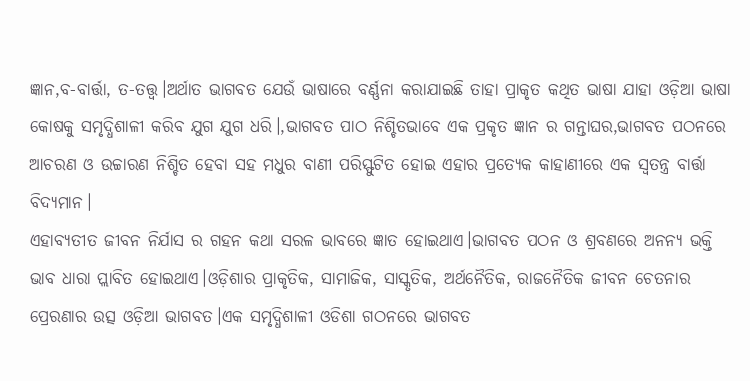ଜ୍ଞାନ,ବ-ବାର୍ତ୍ତା, ତ-ତତ୍ତ୍ୱ।ଅର୍ଥାତ ଭାଗବତ ଯେଉଁ ଭାଷାରେ ବର୍ଣ୍ଣନା କରାଯାଇଛି ତାହା ପ୍ରାକୃତ କଥିତ ଭାଷା ଯାହା ଓଡ଼ିଆ ଭାଷା କୋଷକୁ ସମୃଦ୍ଧିଶାଳୀ କରିବ ଯୁଗ ଯୁଗ ଧରି।,ଭାଗବତ ପାଠ ନିଶ୍ଚିତଭାବେ ଏକ ପ୍ରକୃତ ଜ୍ଞାନ ର ଗନ୍ତାଘର,ଭାଗବତ ପଠନରେ ଆଚରଣ ଓ ଉଚ୍ଚାରଣ ନିଶ୍ଚିତ ହେବା ସହ ମଧୁର ବାଣୀ ପରିସ୍ଫୁଟିତ ହୋଇ ଏହାର ପ୍ରତ୍ୟେକ କାହାଣୀରେ ଏକ ସ୍ୱତନ୍ତ୍ର ବାର୍ତ୍ତା ବିଦ୍ୟମାନ।
ଏହାବ୍ୟତୀତ ଜୀବନ ନିର୍ଯାସ ର ଗହନ କଥା ସରଳ ଭାବରେ ଜ୍ଞାତ ହୋଇଥାଏ।ଭାଗବତ ପଠନ ଓ ଶ୍ରବଣରେ ଅନନ୍ୟ ଭକ୍ତି ଭାବ ଧାରା ପ୍ଲାବିତ ହୋଇଥାଏ।ଓଡ଼ିଶାର ପ୍ରାକୃତିକ, ସାମାଜିକ, ସାସ୍କୃତିକ, ଅର୍ଥନୈତିକ, ରାଜନୈତିକ ଜୀବନ ଚେତନାର ପ୍ରେରଣାର ଉତ୍ସ ଓଡ଼ିଆ ଭାଗବତ।ଏକ ସମୃଦ୍ଧିଶାଳୀ ଓଡିଶା ଗଠନରେ ଭାଗବତ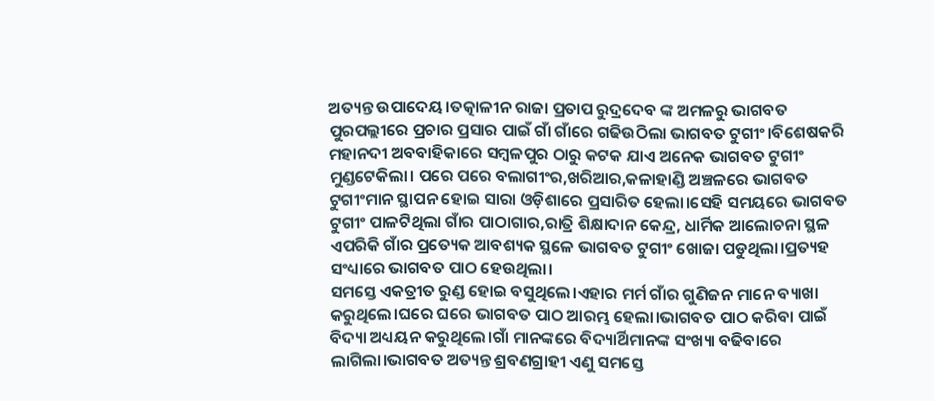ଅତ୍ୟନ୍ତ ଉପାଦେୟ।ତତ୍କାଳୀନ ରାଜା ପ୍ରତାପ ରୁଦ୍ରଦେବ ଙ୍କ ଅମଳରୁ ଭାଗବତ ପୁରପଲ୍ଲୀରେ ପ୍ରଚାର ପ୍ରସାର ପାଇଁ ଗାଁ ଗାଁରେ ଗଢିଉଠିଲା ଭାଗବତ ଟୁଗୀଂ।ବିଶେଷକରି ମହାନଦୀ ଅବବାହିକାରେ ସମ୍ବଳପୁର ଠାରୁ କଟକ ଯାଏ ଅନେକ ଭାଗବତ ଟୁଗୀଂ ମୁଣ୍ଡଟେକିଲା। ପରେ ପରେ ବଲାଗୀଂର,ଖରିଆର,କଳାହାଣ୍ଡି ଅଞ୍ଚଳରେ ଭାଗବତ ଟୁଗୀଂମାନ ସ୍ଥାପନ ହୋଇ ସାରା ଓଡ଼ିଶାରେ ପ୍ରସାରିତ ହେଲା।ସେହି ସମୟରେ ଭାଗବତ ଟୁଗୀଂ ପାଳଟିଥିଲା ଗାଁର ପାଠାଗାର,ରାତ୍ରି ଶିକ୍ଷାଦାନ କେନ୍ଦ୍ର, ଧାର୍ମିକ ଆଲୋଚନା ସ୍ଥଳ ଏପରିକି ଗାଁର ପ୍ରତ୍ୟେକ ଆବଶ୍ୟକ ସ୍ଥଳେ ଭାଗବତ ଟୁଗୀଂ ଖୋଜା ପଡୁଥିଲା।ପ୍ରତ୍ୟହ ସଂଧ୍ୟାରେ ଭାଗବତ ପାଠ ହେଉଥିଲା।
ସମସ୍ତେ ଏକତ୍ରୀତ ରୁଣ୍ଡ ହୋଇ ବସୁଥିଲେ।ଏହାର ମର୍ମ ଗାଁର ଗୁଣିଜନ ମାନେ ବ୍ୟାଖା କରୁଥିଲେ।ଘରେ ଘରେ ଭାଗବତ ପାଠ ଆରମ୍ଭ ହେଲା।ଭାଗବତ ପାଠ କରିବା ପାଇଁ ବିଦ୍ୟା ଅଧ୍ୟୟନ କରୁଥିଲେ।ଗାଁ ମାନଙ୍କରେ ବିଦ୍ୟାର୍ଥିମାନଙ୍କ ସଂଖ୍ୟା ବଢିବାରେ ଲାଗିଲା।ଭାଗବତ ଅତ୍ୟନ୍ତ ଶ୍ରବଣଗ୍ରାହୀ ଏଣୁ ସମସ୍ତେ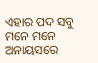ଏହାର ପଦ ସବୁ ମନେ ମନେ ଅନାୟସରେ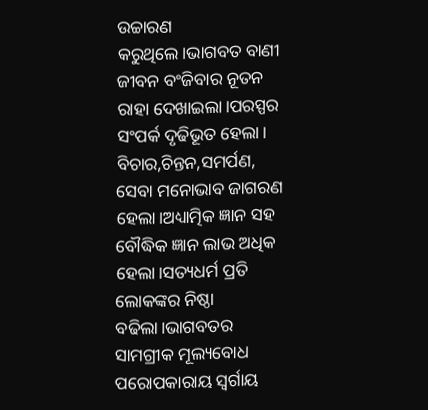ଉଚ୍ଚାରଣ କରୁଥିଲେ।ଭାଗବତ ବାଣୀ ଜୀବନ ବଂଜିବାର ନୂତନ ରାହା ଦେଖାଇଲା।ପରସ୍ପର ସଂପର୍କ ଦୃଢିଭୂତ ହେଲା। ବିଚାର,ଚିନ୍ତନ,ସମର୍ପଣ, ସେବା ମନୋଭାବ ଜାଗରଣ ହେଲା।ଅଧ୍ୟାତ୍ମିକ ଜ୍ଞାନ ସହ ବୌଦ୍ଧିକ ଜ୍ଞାନ ଲାଭ ଅଧିକ ହେଲା।ସତ୍ୟଧର୍ମ ପ୍ରତି ଲୋକଙ୍କର ନିଷ୍ଠା ବଢିଲା।ଭାଗବତର ସାମଗ୍ରୀକ ମୂଲ୍ୟବୋଧ ପରୋପକାରାୟ ସ୍ୱର୍ଗାୟ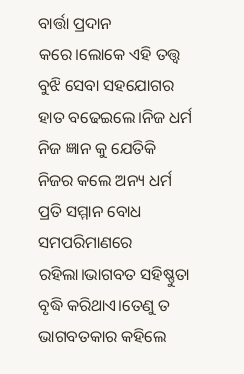ବାର୍ତ୍ତା ପ୍ରଦାନ କରେ।ଲୋକେ ଏହି ତତ୍ତ୍ଵ ବୁଝି ସେବା ସହଯୋଗର ହାତ ବଢେଇଲେ।ନିଜ ଧର୍ମ ନିଜ ଜ୍ଞାନ କୁ ଯେତିକି ନିଜର କଲେ ଅନ୍ୟ ଧର୍ମ ପ୍ରତି ସମ୍ମାନ ବୋଧ ସମପରିମାଣରେ ରହିଲା।ଭାଗବତ ସହିଷ୍ଣୁତା ବୃଦ୍ଧି କରିଥାଏ।ତେଣୁ ତ ଭାଗବତକାର କହିଲେ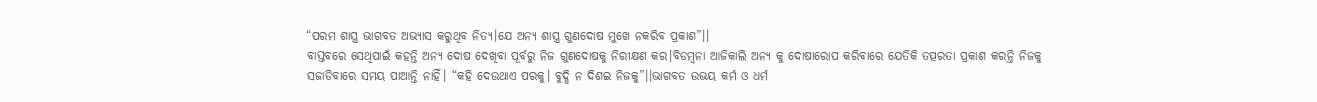“ପରମ ଶାସ୍ତ୍ର ଭାଗବତ ଅଭ୍ୟାସ କରୁଥିବ ନିତ୍ୟ।ଯେ ଅନ୍ୟ ଶାସ୍ତ୍ର ଗୁଣଦୋଷ ମୁଖେ ନକରିବ ପ୍ରକାଶ”।।
ବାସ୍ତବରେ ସେଥିପାଇଁ କହନ୍ତି ଅନ୍ୟ ଦୋଷ ଦେଖିବା ପୂର୍ବରୁ ନିଜ ଗୁଣଦୋଷକୁ ନିରୀକ୍ଷଣ କର।ବିଡମ୍ବନା ଆଜିକାଲି ଅନ୍ୟ କୁ ଦୋଷାରୋପ କରିବାରେ ଯେତିକି ତତ୍ପରତା ପ୍ରକାଶ କରନ୍ତି ନିଜକୁ ସଜାଡିବାରେ ସମୟ ପାଆନ୍ତି ନାହିଁ। “କହି ଦେଉଥାଏ ପରକୁ। ବୁଦ୍ଧି ନ ଦିଶଇ ନିଜକୁ”।।ଭାଗବତ ଉଭୟ କର୍ମ ଓ ଧର୍ମ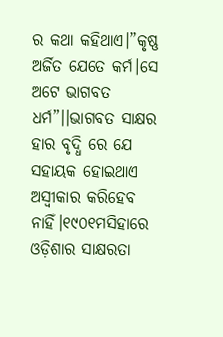ର କଥା କହିଥାଏ।”କୃଷ୍ଣ ଅର୍ଜିତ ଯେତେ କର୍ମ।ସେ ଅଟେ ଭାଗବତ ଧର୍ମ”।।ଭାଗବତ ସାକ୍ଷର ହାର ବୃଦ୍ଧି ରେ ଯେ ସହାୟକ ହୋଇଥାଏ ଅସ୍ବୀକାର କରିହେବ ନାହିଁ।୧୯୦୧ମସିହାରେ ଓଡ଼ିଶାର ସାକ୍ଷରତା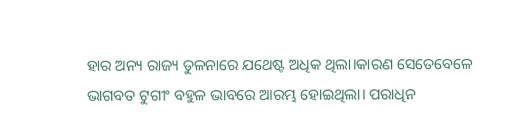ହାର ଅନ୍ୟ ରାଜ୍ୟ ତୁଳନାରେ ଯଥେଷ୍ଟ ଅଧିକ ଥିଲା।କାରଣ ସେତେବେଳେ ଭାଗବତ ଟୁଗୀଂ ବହୁଳ ଭାବରେ ଆରମ୍ଭ ହୋଇଥିଲା। ପରାଧିନ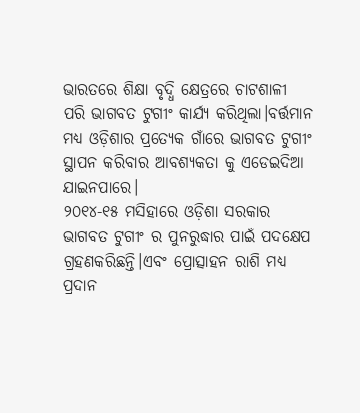ଭାରତରେ ଶିକ୍ଷା ବୃଦ୍ଧି କ୍ଷେତ୍ରରେ ଚାଟଶାଳୀ ପରି ଭାଗବତ ଟୁଗୀଂ କାର୍ଯ୍ୟ କରିଥିଲା।ବର୍ତ୍ତମାନ ମଧ୍ୟ ଓଡ଼ିଶାର ପ୍ରତ୍ୟେକ ଗାଁରେ ଭାଗବତ ଟୁଗୀଂ ସ୍ଥାପନ କରିବାର ଆବଶ୍ୟକତା କୁ ଏଡେଇଦିଆ ଯାଇନପାରେ।
୨୦୧୪-୧୫ ମସିହାରେ ଓଡ଼ିଶା ସରକାର ଭାଗବତ ଟୁଗୀଂ ର ପୁନରୁଦ୍ଧାର ପାଇଁ ପଦକ୍ଷେପ ଗ୍ରହଣକରିଛନ୍ତି।ଏବଂ ପ୍ରୋତ୍ସାହନ ରାଶି ମଧ୍ୟ ପ୍ରଦାନ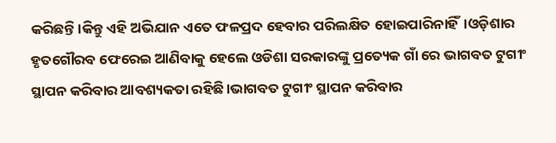କରିଛନ୍ତି।କିନ୍ତୁ ଏହି ଅଭିଯାନ ଏତେ ଫଳପ୍ରଦ ହେବାର ପରିଲକ୍ଷିତ ହୋଇପାରିନାହିଁ।ଓଡ଼ିଶାର ହୃତଗୌରବ ଫେରେଇ ଆଣିବାକୁ ହେଲେ ଓଡିଶା ସରକାରଙ୍କୁ ପ୍ରତ୍ୟେକ ଗାଁ ରେ ଭାଗବତ ଟୁଗୀଂ ସ୍ଥାପନ କରିବାର ଆବଶ୍ୟକତା ରହିଛି।ଭାଗବତ ଟୁଗୀଂ ସ୍ଥାପନ କରିବାର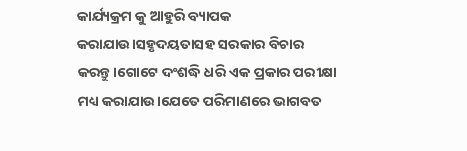କାର୍ଯ୍ୟକ୍ରମ କୁ ଆହୁରି ବ୍ୟାପକ କରାଯାଉ।ସହୃଦୟତାସହ ସରକାର ବିଚାର କରନ୍ତୁ।ଗୋଟେ ଦଂଶଦ୍ଧି ଧରି ଏକ ପ୍ରକାର ପରୀକ୍ଷା ମଧ୍ୟ କରାଯାଉ।ଯେତେ ପରିମାଣରେ ଭାଗବତ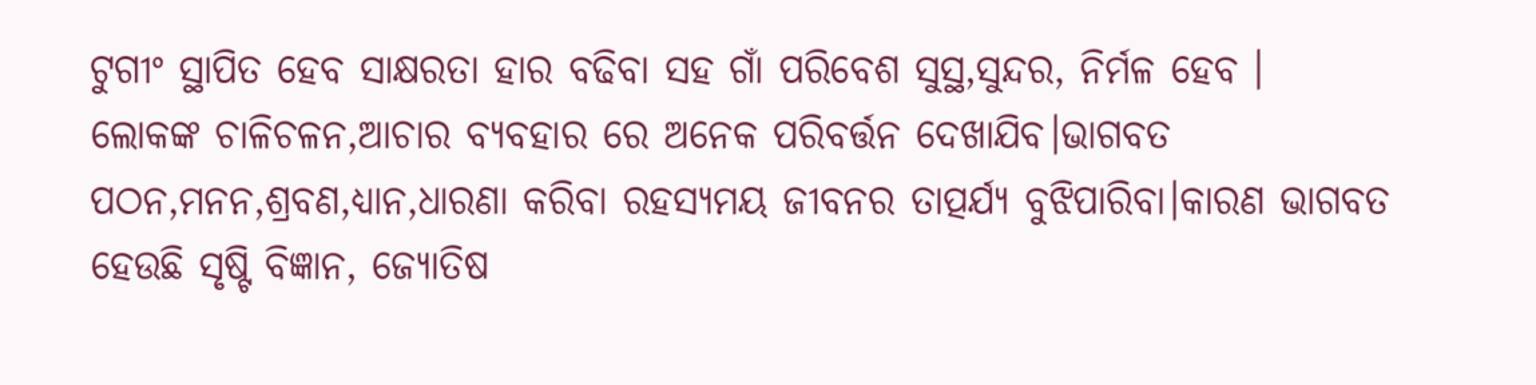ଟୁଗୀଂ ସ୍ଥାପିତ ହେବ ସାକ୍ଷରତା ହାର ବଢିବା ସହ ଗାଁ ପରିବେଶ ସୁସ୍ଥ,ସୁନ୍ଦର, ନିର୍ମଳ ହେବ ।
ଲୋକଙ୍କ ଚାଳିଚଳନ,ଆଚାର ବ୍ୟବହାର ରେ ଅନେକ ପରିବର୍ତ୍ତନ ଦେଖାଯିବ।ଭାଗବତ ପଠନ,ମନନ,ଶ୍ରବଣ,ଧ୍ୟାନ,ଧାରଣା କରିବା ରହସ୍ୟମୟ ଜୀବନର ତାତ୍ପର୍ଯ୍ୟ ବୁଝିପାରିବା।କାରଣ ଭାଗବତ ହେଉଛି ସୃଷ୍ଟି ବିଜ୍ଞାନ, ଜ୍ୟୋତିଷ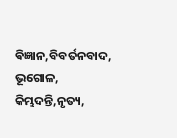ଵିଜ୍ଞାନ,ବିବର୍ତନବାଦ, ଭୂଗୋଳ, କିମ୍ଭଦନ୍ତି,ନୃତ୍ୟ,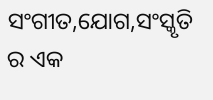ସଂଗୀତ,ଯୋଗ,ସଂସ୍କୃତି ର ଏକ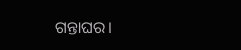ଗନ୍ତାଘର।